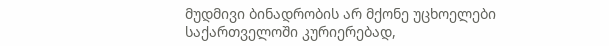მუდმივი ბინადრობის არ მქონე უცხოელები საქართველოში კურიერებად,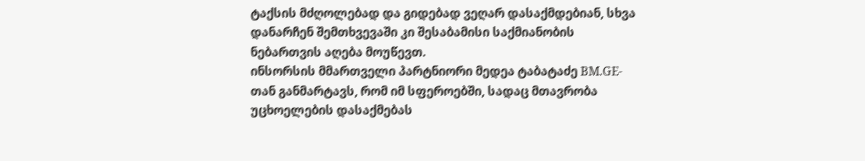ტაქსის მძღოლებად და გიდებად ვეღარ დასაქმდებიან, სხვა დანარჩენ შემთხვევაში კი შესაბამისი საქმიანობის ნებართვის აღება მოუწევთ.
ინსორსის მმართველი პარტნიორი მედეა ტაბატაძე BM.GE-თან განმარტავს, რომ იმ სფეროებში, სადაც მთავრობა უცხოელების დასაქმებას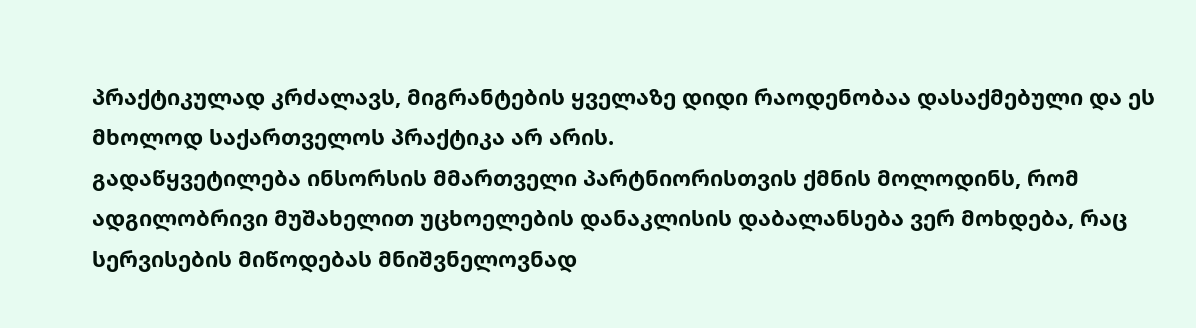პრაქტიკულად კრძალავს, მიგრანტების ყველაზე დიდი რაოდენობაა დასაქმებული და ეს მხოლოდ საქართველოს პრაქტიკა არ არის.
გადაწყვეტილება ინსორსის მმართველი პარტნიორისთვის ქმნის მოლოდინს, რომ ადგილობრივი მუშახელით უცხოელების დანაკლისის დაბალანსება ვერ მოხდება, რაც სერვისების მიწოდებას მნიშვნელოვნად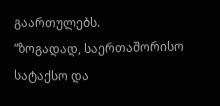გაართულებს.
“ზოგადად, საერთაშორისო სატაქსო და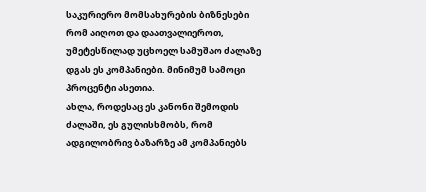საკურიერო მომსახურების ბიზნესები რომ აიღოთ და დაათვალიეროთ, უმეტესწილად უცხოელ სამუშაო ძალაზე დგას ეს კომპანიები. მინიმუმ სამოცი პროცენტი ასეთია.
ახლა, როდესაც ეს კანონი შემოდის ძალაში, ეს გულისხმობს, რომ ადგილობრივ ბაზარზე ამ კომპანიებს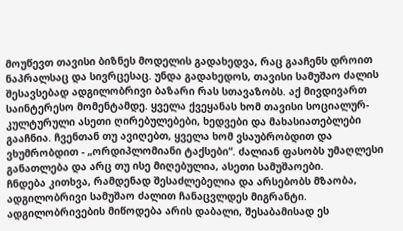მოუწევთ თავისი ბიზნეს მოდელის გადახედვა, რაც გააჩენს დროით ნაპრალსაც და სივრცესაც. უნდა გადახედოს, თავისი სამუშაო ძალის შესავსებად ადგილობრივი ბაზარი რას სთავაზობს. აქ მივდივართ საინტერესო მომენტამდე. ყველა ქვეყანას ხომ თავისი სოციალურ-კულტურული ასეთი ღირებულებები, ხედვები და მახასიათებლები გააჩნია. ჩვენთან თუ ავიღებთ, ყველა ხომ ვსაუბრობდით და ვხუმრობდით - „ორდიპლომიანი ტაქსები“. ძალიან ფასობს უმაღლესი განათლება და არც თუ ისე მიღებულია, ასეთი სამუშაოები.
ჩნდება კითხვა, რამდენად შესაძლებელია და არსებობს მზაობა, ადგილობრივი სამუშაო ძალით ჩანაცვლდეს მიგრანტი.
ადგილობრივების მიწოდება არის დაბალი, შესაბამისად ეს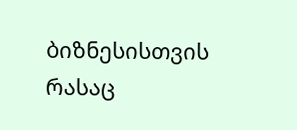ბიზნესისთვის რასაც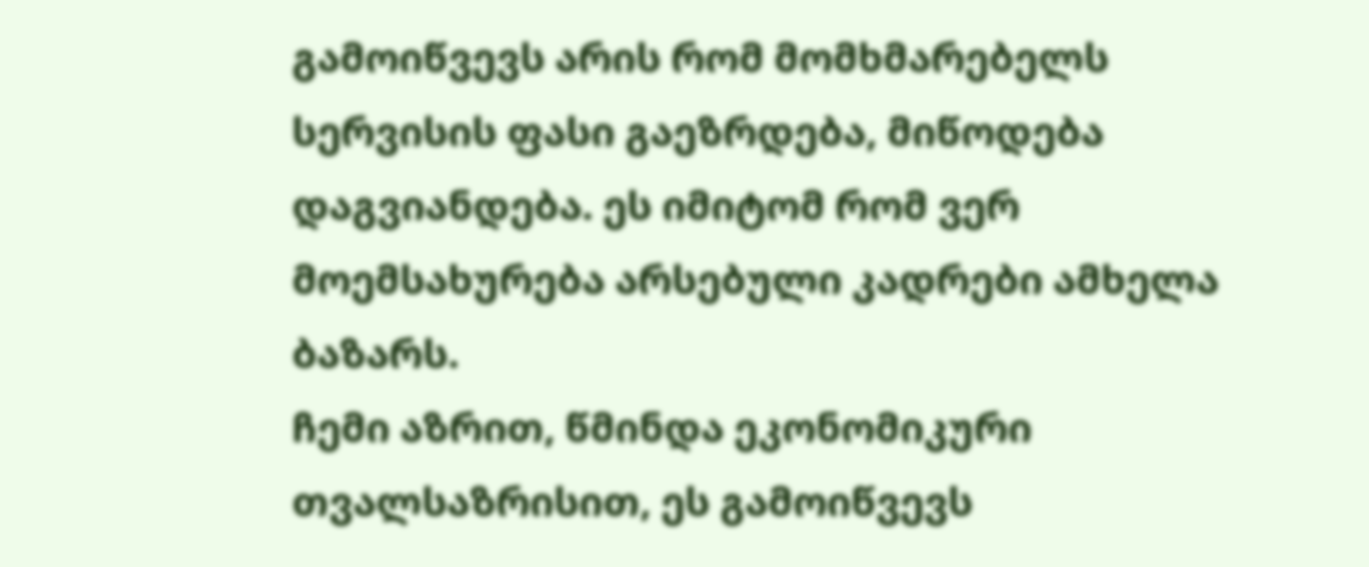გამოიწვევს არის რომ მომხმარებელს სერვისის ფასი გაეზრდება, მიწოდება დაგვიანდება. ეს იმიტომ რომ ვერ მოემსახურება არსებული კადრები ამხელა ბაზარს.
ჩემი აზრით, წმინდა ეკონომიკური თვალსაზრისით, ეს გამოიწვევს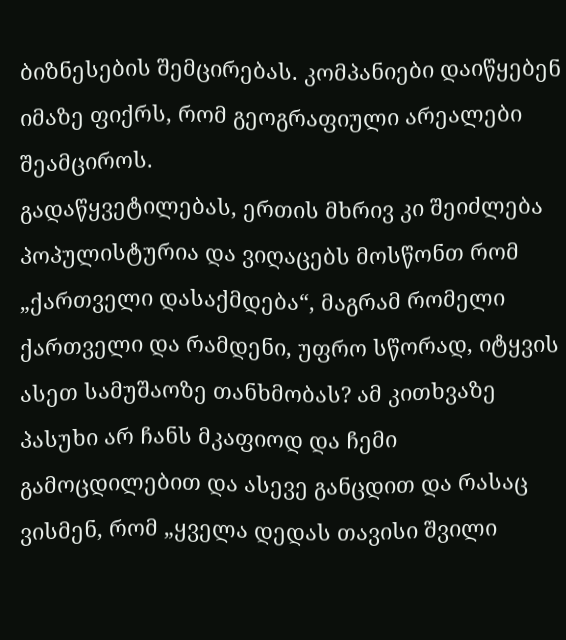ბიზნესების შემცირებას. კომპანიები დაიწყებენ იმაზე ფიქრს, რომ გეოგრაფიული არეალები შეამციროს.
გადაწყვეტილებას, ერთის მხრივ კი შეიძლება პოპულისტურია და ვიღაცებს მოსწონთ რომ „ქართველი დასაქმდება“, მაგრამ რომელი ქართველი და რამდენი, უფრო სწორად, იტყვის ასეთ სამუშაოზე თანხმობას? ამ კითხვაზე პასუხი არ ჩანს მკაფიოდ და ჩემი გამოცდილებით და ასევე განცდით და რასაც ვისმენ, რომ „ყველა დედას თავისი შვილი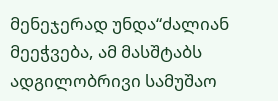მენეჯერად უნდა“ძალიან მეეჭვება, ამ მასშტაბს ადგილობრივი სამუშაო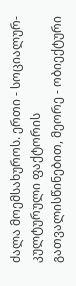ძალა მოემსახუროს. ერთი - სოციალურ-კულტურული ფაქტორის გათვალისწინებით, მეორე - ობიექტური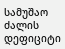სამუშაო ძალის დეფიციტი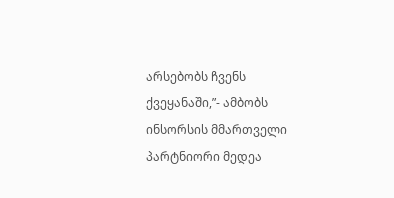არსებობს ჩვენს ქვეყანაში,”- ამბობს ინსორსის მმართველი პარტნიორი მედეა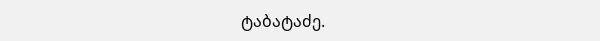ტაბატაძე.